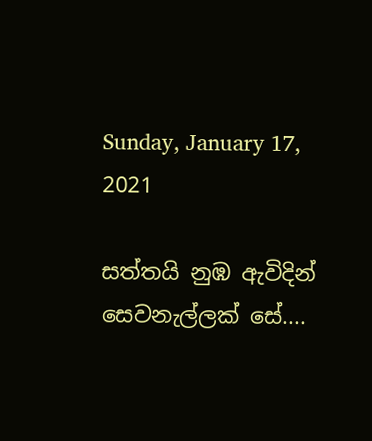Sunday, January 17, 2021

සත්තයි නුඹ ඇවිදින් සෙවනැල්ලක් සේ....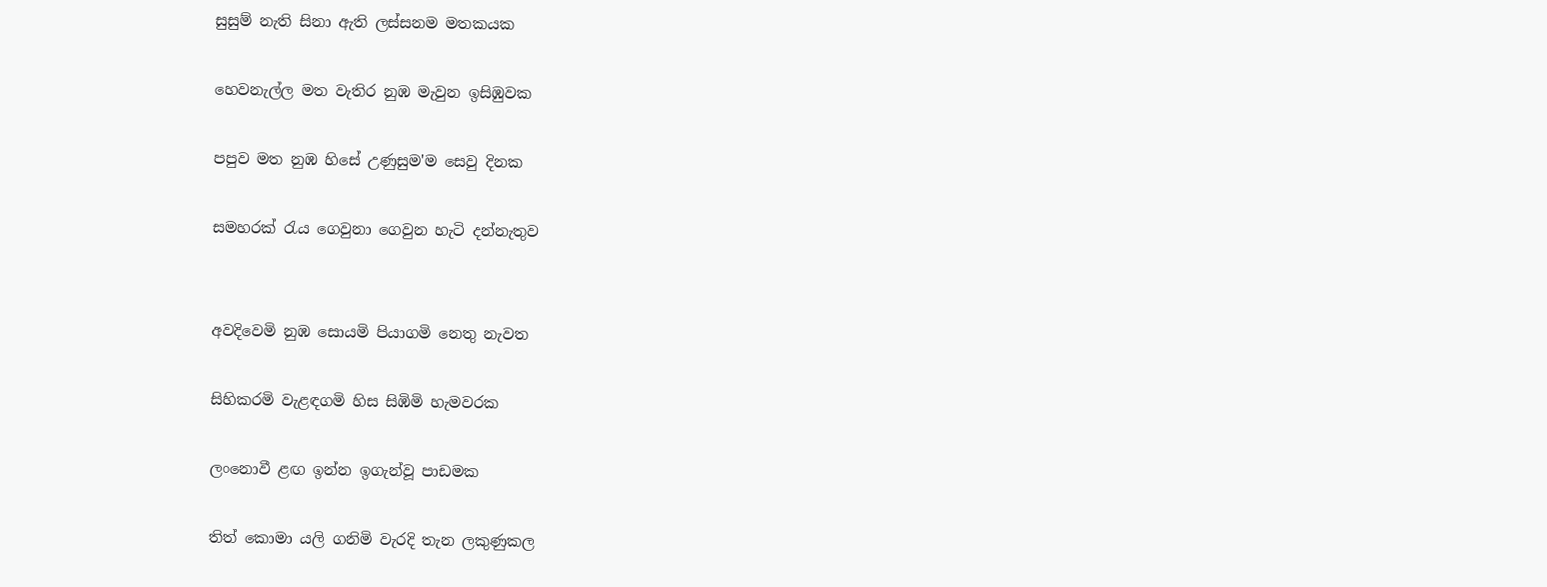සුසුම් නැති සිනා ඇති ලස්සනම මතකයක

හෙවනැල්ල මත වැතිර නුඹ මැවුන ඉසිඹුවක

පපුව මත නුඹ හිසේ උණුසුම'ම සෙවු දිනක

සමහරක් රැය ගෙවුනා ගෙවුන හැටි දන්නැතුව


අවදිවෙමි නුඹ සොයමි පියාගමි නෙතු නැවත

සිහිකරමි වැළඳගමි හිස සිඹිමි හැමවරක

ලංනොවී ළඟ ඉන්න ඉගැන්වූ පාඩමක

තිත් කොමා යලි ගනිමි වැරදි තැන ලකුණුකල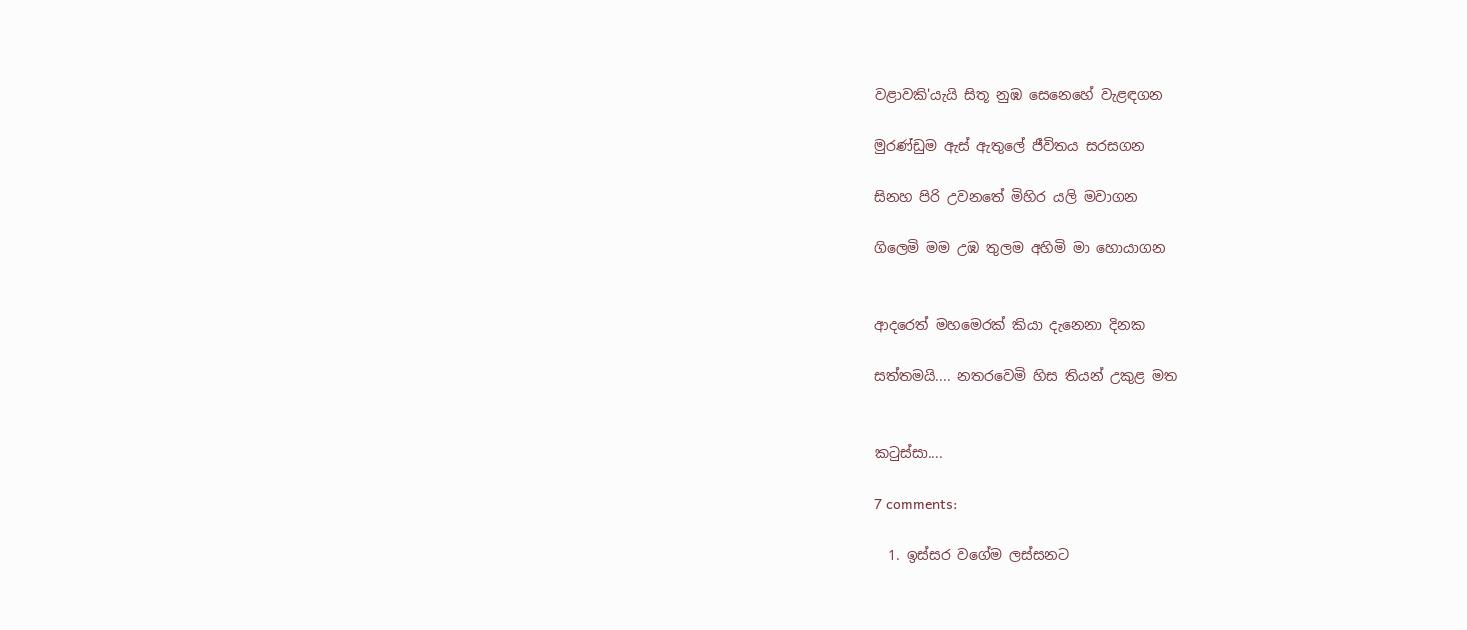වළාවකි'යැයි සිතූ නුඹ සෙනෙහේ වැළඳගන

මුරණ්ඩුම ඇස් ඇතුලේ ජීවිතය සරසගන

සිනහ පිරි උවනතේ මිහිර යලි මවාගන

ගිලෙමි මම උඹ තුලම අහිමි මා හොයාගන


ආදරෙත් මහමෙරක් කියා දැනෙනා දිනක

සත්තමයි.... නතරවෙමි හිස තියන් උකුළ මත


කටුස්සා....

7 comments:

  1. ඉස්සර වගේම ලස්සනට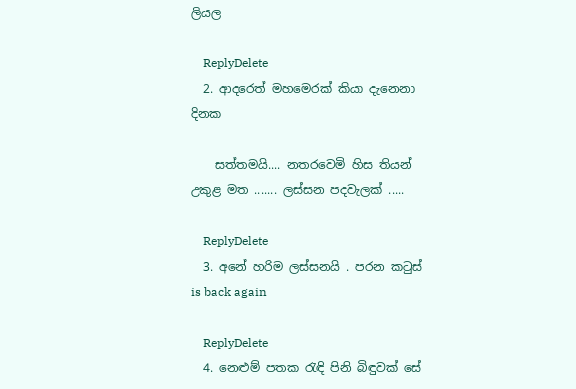ලියල

    ReplyDelete
  2. ආදරෙත් මහමෙරක් කියා දැනෙනා දිනක

    සත්තමයි.... නතරවෙමි හිස තියන් උකුළ මත ....... ලස්සන පදවැලක් .....

    ReplyDelete
  3. අනේ හරිම ලස්සනයි . පරන කටුස් is back again

    ReplyDelete
  4. නෙළුම් පතක රැඳි පිනි බිඳුවක් සේ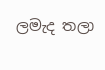ලමැද තලා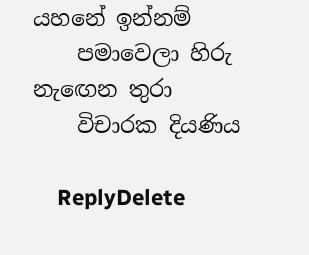යහනේ ඉන්නම්
    පමාවෙලා හිරු නැඟෙන තුරා
    විචාරක දියණිය

    ReplyDelete